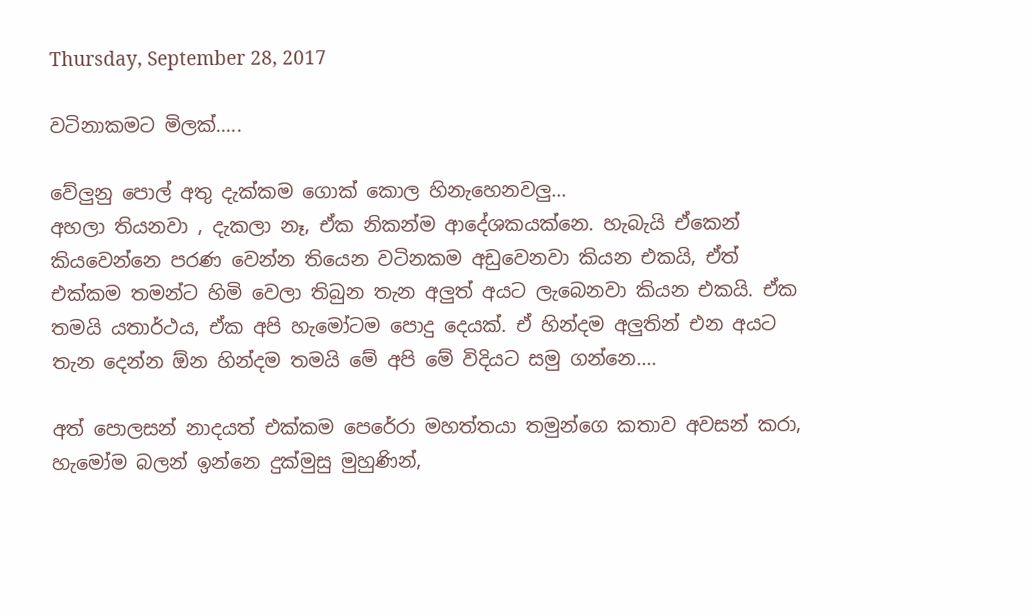Thursday, September 28, 2017

වටිනාකමට මිලක්.....

වේලුනු පොල් අතු දැක්කම ගොක් කොල හිනැහෙනවලු...
අහලා තියනවා , දැකලා නෑ, ඒක නිකන්ම ආදේශකයක්නෙ. හැබැයි ඒකෙන් කියවෙන්නෙ පරණ වෙන්න තියෙන වටිනකම අඩුවෙනවා කියන එකයි, ඒත් එක්කම තමන්ට හිමි වෙලා තිබුන තැන අලුත් අයට ලැබෙනවා කියන එකයි. ඒක තමයි යතාර්ථ‍ය, ඒක අපි හැමෝටම පොදු දෙයක්. ඒ හින්දම අලුතින් එන අයට තැන දෙන්න ඕන හින්දම තමයි මේ අපි මේ විදියට සමු ගන්නෙ....

අත් පොලසන් නාදයත් එක්කම පෙරේරා මහත්තයා තමුන්ගෙ කතාව අවසන් කරා, හැමෝම බලන් ඉන්නෙ දුක්මුසු මුහුණින්,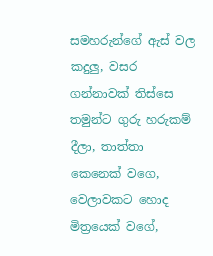සමහරුන්ගේ ඇස් වල කදුලු, වසර ගන්නාවක් තිස්සෙ තමුන්ට ගුරු හරුකම් දීලා, තාත්තා කෙනෙක් වගෙ, වෙලාවකට හොද මිත්‍රයෙක් වගේ,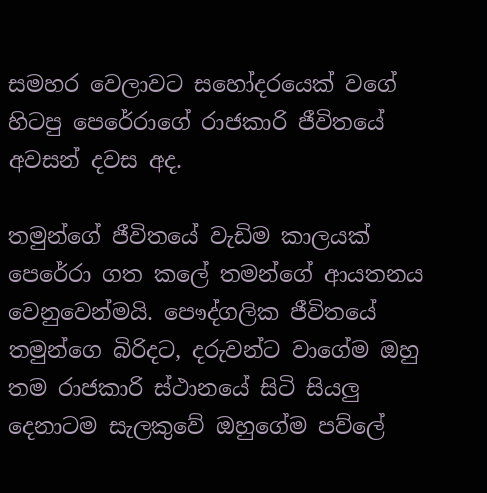සමහර වෙලාවට සහෝදරයෙක් වගේ හිටපු පෙ‍රේරාගේ රාජකාරි ජීවිතයේ අවසන් දවස අද.

තමුන්ගේ ජීවිතයේ වැඩිම කාලයක් පෙරේරා ගත කලේ තමන්ගේ ආයතනය වෙනුවෙන්මයි. පෞද්ගලික ජීවිතයේ තමුන්ගෙ බිරිදට, දරුවන්ට වාගේම ඔහු තම රාජකාරි ස්ථානයේ සිටි සියලු දෙනාටම සැලකුවේ ඔහුගේම පව්ලේ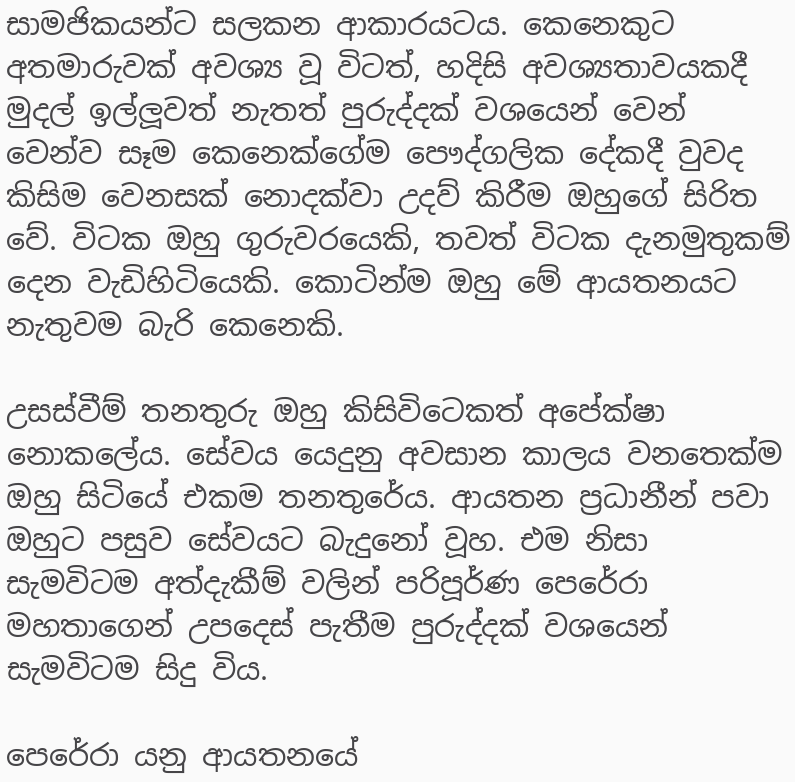සාමජිකයන්ට සලකන ආකාරයටය. කෙනෙකුට අතමාරුවක් අවශ්‍ය වූ විටත්, හදිසි අවශ්‍යතාවයකදී මුදල් ඉල්ලූවත් නැතත් පුරුද්දක් වශයෙන් වෙන් වෙන්ව සෑම කෙනෙක්ගේම පෞද්ගලික දේකදී වුවද කිසිම වෙනසක් නොදක්වා උදව් කිරීම ඔහුගේ සිරිත වේ. විටක ඔහු ගුරුවරයෙකි, තවත් විටක දැනමුතුකම් දෙන වැඩිහිටියෙකි. කොටින්ම ඔහු මේ ආයතනයට නැතුවම බැරි කෙනෙකි.

උසස්වීම් තනතුරු ඔහු කිසිවිටෙකත් අපේක්ෂා නොකලේය. සේවය යෙදුනු අවසාන කාලය වනතෙක්ම ඔහු සිටියේ එකම තනතුරේය. ආයතන ප්‍රධානීන් පවා ඔහුට පසුව සේවයට බැදුනෝ වූහ. එම නිසා සැමවිටම අත්දැකීම් වලින් පරිපූර්ණ පෙරේරා මහතාගෙන් උපදෙස් පැතීම පුරුද්දක් වශයෙන් සැමවිටම සිදු විය.

පෙරේරා යනු ආයතන‍යේ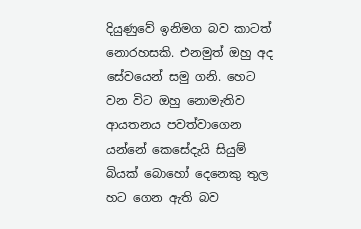දියුණුවේ ඉනිමග බව කාටත් නොරහසකි. එනමුත් ඔහු අද සේවයෙන් සමු ගනි. හෙට වන විට ඔහු නොමැතිව ආයතනය පවත්වාගෙන යන්නේ කෙසේදැයි සියුම් බියක් බොහෝ දෙනෙකු තුල හට ගෙන ඇති බව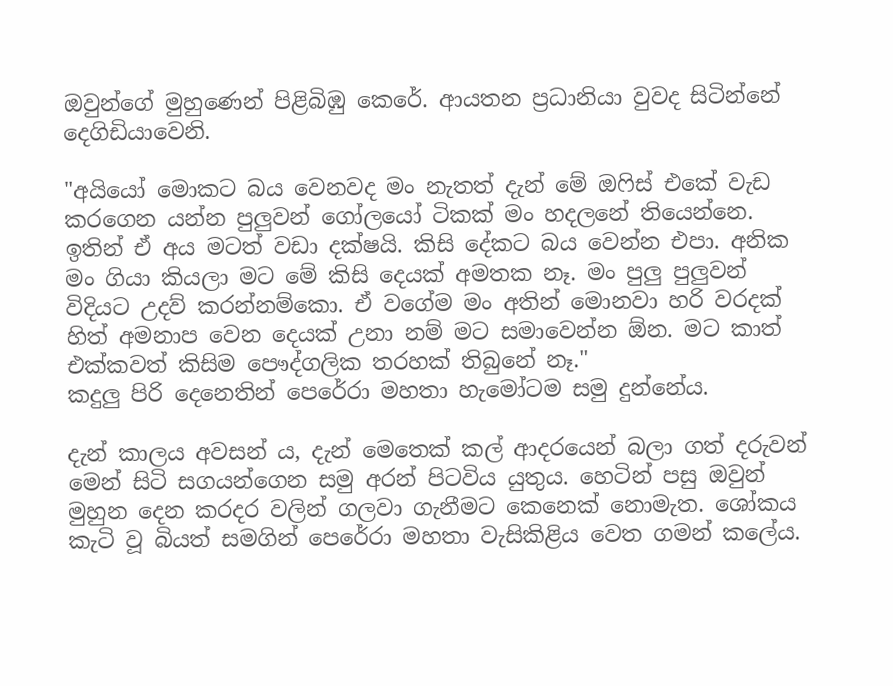ඔවුන්ගේ මුහුණෙන් පිළිබිඹු කෙරේ. ආයතන ප්‍රධානියා වුවද සිටින්නේ දෙගිඩියාවෙනි.

"අයියෝ මොකට බය වෙනවද මං නැතත් දැන් මේ ඔෆිස් එකේ වැඩ කරගෙන යන්න පුලුවන් ගෝලයෝ ටිකක් මං හදලනේ තියෙන්නෙ. ඉතින් ඒ අය මටත් වඩා දක්ෂයි. කිසි දේකට බය වෙන්න එපා. අනික මං ගියා කියලා මට මේ කිසි දෙයක් අමතක නෑ. මං පුලු පුලුවන් විදියට උදව් කරන්නම්කො. ඒ වගේම මං අතින් මොනවා හරි වරදක් හිත් අමනාප වෙන දෙයක් උනා නම් මට සමාවෙන්න ඕන. මට කාත් එක්කවත් කිසිම පෞද්ගලික තරහක් තිබුනේ නෑ."
කදුලු පිරි දෙනෙතින් පෙරේරා මහතා හැමෝටම සමු දුන්නේය.

දැන් කාලය අවසන්‍ ය, දැන් මෙතෙක් කල් ආදරයෙන් බලා ගත් දරුවන් මෙන් සිටි සගයන්ගෙන සමු අරන් පිටවිය යුතුය. හෙටින් පසු ඔවුන් මුහුන දෙන කරදර වලින් ගලවා ගැනීමට කෙනෙක් නොමැත. ශෝකය කැටි වූ බියත් සමගින් පෙරේරා මහතා වැසිකිළිය වෙත ගමන් කලේය.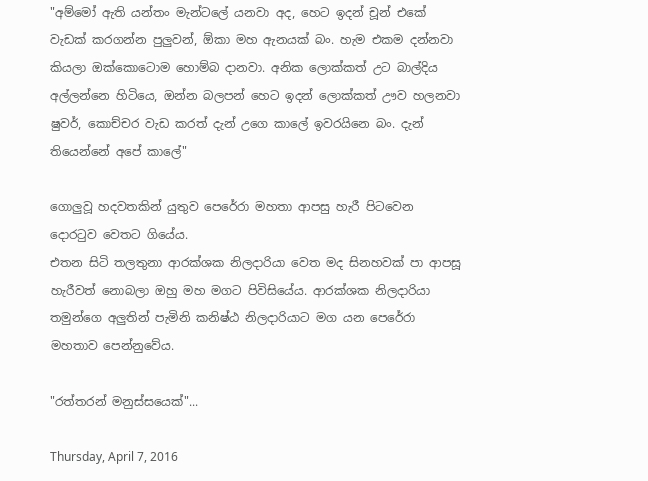"අම්මෝ ඇති යන්තං මැන්ටලේ යනවා අද, හෙට ඉදන් චූන් එකේ වැඩක් කරගන්න පුලුවන්, ඕකා මහ ඇනයක් බං. හැම එකම දන්නවා කියලා ඔක්කොටොම හොම්බ දානවා. අනික ලොක්කත් උට බාල්දිය අල්ලන්නෙ හිටියෙ, ඔන්න බලපන් හෙට ඉදන් ලොක්කත් ඌව හලනවා ෂුවර්, කොච්චර වැඩ කරත් දැන් උගෙ කාලේ ඉවරයිනෙ බං. දැන් තියෙන්නේ අපේ කාලේ"

ගොලුවූ හදවතකින් යුතුව පෙරේරා මහතා ආපසු හැරී පිටවෙන දොරටුව වෙතට ගියේය.
එතන සිටි තලතුනා ආරක්ශක නිලදාරියා වෙත මද සිනහවක් පා ආපසූ හැරීවත් නොබලා ඔහු මහ මගට පිවිසියේය. ආරක්ශක නිලදාරියා තමුන්ගෙ අලුතින් පැමිනි කනිෂ්ඨ නිලදාරියාට මග යන පෙරේරා මහතාව පෙන්නුවේය.

"රත්තරන් මනුස්සයෙක්"...

Thursday, April 7, 2016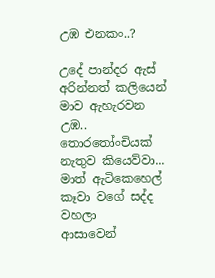උඹ එනකං..?

උදේ පාන්දර ඇස් අරින්නත් කලියෙන් මාව ඇහැරවන උඹ..
තොරතෝංචියක් නැතුව කියෙව්වා...
මාත් ඇටිකෙහෙල් කෑවා වගේ සද්ද වහලා
ආසාවෙන්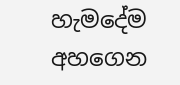හැමදේම අහගෙන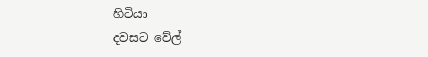හිටියා
දවසට වේල්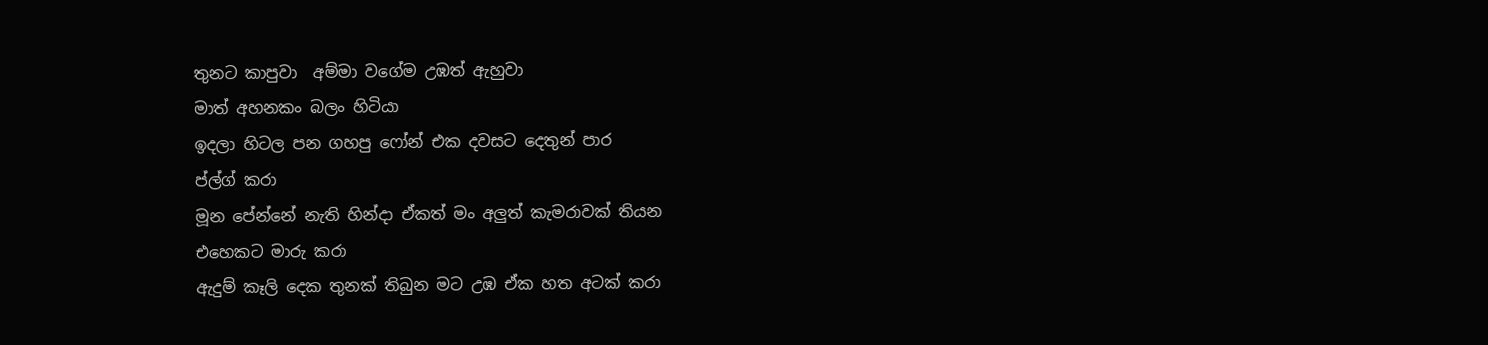තුනට කාපුවා  අම්මා වගේම උඹත් ඇහුවා
මාත් අහනකං බලං හිටියා
ඉදලා හිටල පන ගහපු ෆෝන් එක දවසට දෙතුන් පාර
ප්ල්ග් කරා
මූන පේන්නේ නැති හින්දා ඒකත් මං අලුත් කැමරාවක් තියන
එහෙකට මාරු කරා
ඇදුම් කෑලි දෙක තුනක් තිබුන මට උඹ ඒක හත අටක් කරා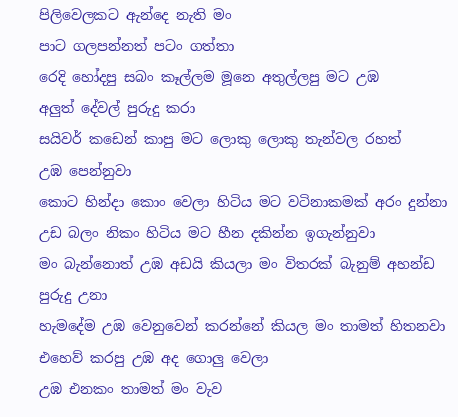පිලිවෙලකට ඇන්දෙ නැති මං
පාට ගලපන්නත් පටං ගත්තා
රෙදි හෝදපු සබං කෑල්ලම මූනෙ අතුල්ලපු මට උඹ
අලුත් දේවල් පුරුදු කරා
සයිවර් කඩෙන් කාපු මට ලොකු ලොකු තැන්වල රහත්
උඹ පෙන්නුවා
කොට හින්දා කොං වෙලා හිටිය මට වටිනාකමක් අරං දුන්නා
උඩ බලං නිකං හිටිය මට හීන දකින්න ඉගැන්නුවා
මං බැන්නොත් උඹ අඩයි කියලා මං විතරක් බැනුම් අහන්ඩ
පුරුදු උනා
හැමදේම උඹ වෙනුවෙන් කරන්නේ කියල මං තාමත් හිතනවා
එහෙව් කරපු උඹ අද ගොලු වෙලා
උඹ එනකං තාමත් මං වැව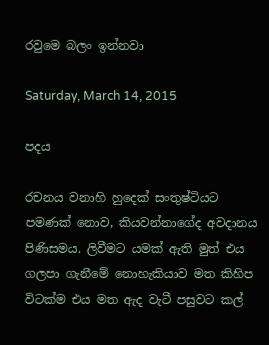රවුමෙ බලං ඉන්නවා

Saturday, March 14, 2015

පදය

රචනය වනාහි හුදෙක් සංතුෂ්ටියට පමණක් නොව, කියවන්නාගේද අවදානය පිණිසමය. ලිවීමට යමක් ඇති මුත් එය ගලපා ගැනීමේ නොහැකියාව මත කිහිප විටක්ම එය මත ඇද වැටී පසුවට කල්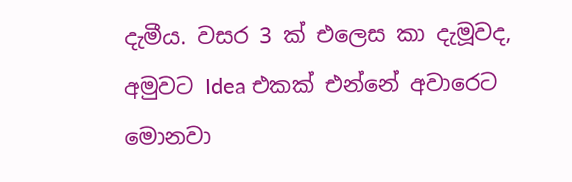දැමීය. වසර 3 ක් එලෙස කා දැමූවද, අමුවට Idea එකක් එන්නේ අවාරෙට මොනවා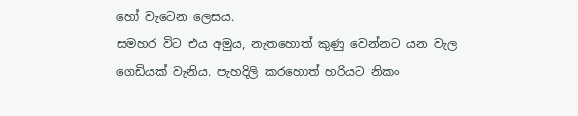හෝ වැටෙන ලෙසය.
සමහර විට එය අමුය, නැතහොත් කුණු වෙන්නට යන වැල ගෙඩියක් වැනිය. පැහදිලි කරහොත් හරියට නිකං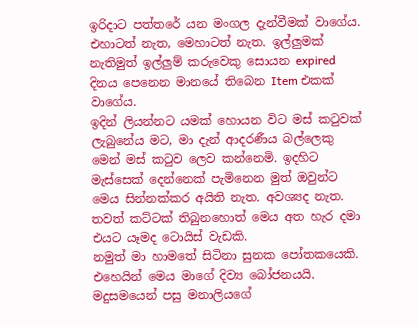ඉරිදාට පත්තරේ යන මංගල දැන්වීමක් වාගේය.
එහාටත් නැත, මෙහාටත් නැත. ඉල්ලුමක් නැතිමුත් ඉල්ලුම් කරුවෙකු සොයන expired දිනය පෙනෙන මානයේ තිබෙන Item එකක් වාගේය.
ඉදින් ලියන්නට යමක් හොයන විට මස් කටුවක් ලැබුනේය මට, මා දැන් ආදරණීය බල්ලෙකු මෙන් මස් කටුව ලෙව කන්නෙමි. ඉදහිට මැස්සෙක් දෙන්නෙක් පැමිනෙන මුත් ඔවුන්ට මෙය සින්නක්කර අයිති නැත. අවශ්‍යද නැත. තවත් කට්ටක් තිබුනහොත් මෙය අත හැර දමා එයට යෑමද ටොයිස් වැඩකි.
නමුත් මා හාමතේ සිටිනා සුනක පෝතකයෙකි. එහෙයින් මෙය මාගේ දිව්‍ය බෝජනයයි.
මදුසමයෙන් පසු මනාලියගේ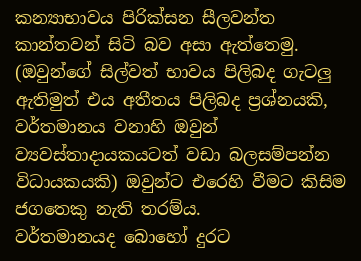කන්‍යාභාවය පිරික්සන සීලවන්ත කාන්තවන් සිටි බව අසා ඇත්තෙමු. (ඔවුන්ගේ සිල්වත් භාවය පිලිබද ගැටලු ඇතිමුත් එය අතීතය පිලිබද ප්‍රශ්නයකි, වර්තමානය වනාහි ඔවුන් ව්‍යවස්තාදායකයටත් වඩා බලසම්පන්න විධායකයකි) ඔවුන්ට එරෙහි වීමට කිසිම ජගතෙකු නැති තරම්ය.
වර්තමානයද බොහෝ දුරට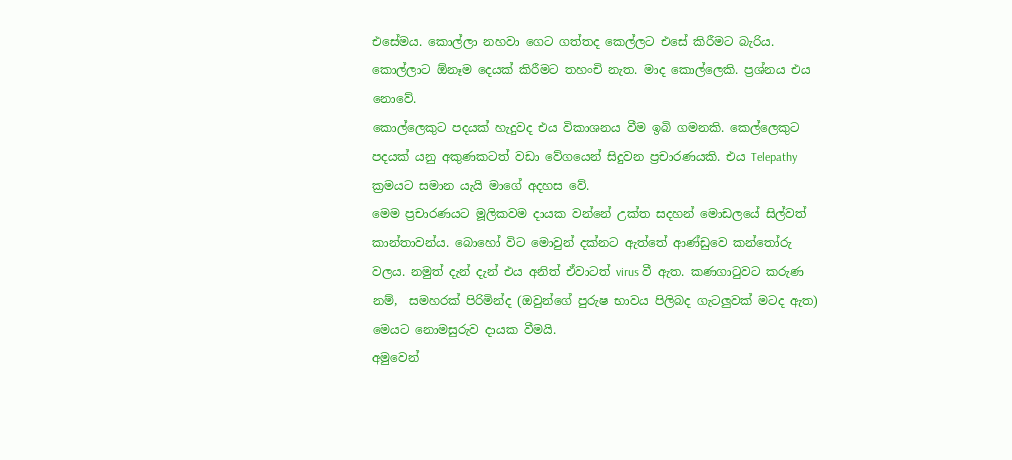එසේමය. කොල්ලා නහවා ගෙට ගත්තද කෙල්ලට එසේ කිරීමට බැරිය. කොල්ලාට ඕනෑම දෙයක් කිරීමට තහංචි නැත. මාද කොල්ලෙකි. ප්‍රශ්නය එය නොවේ.
කොල්ලෙකුට පදයක් හැදුවද එය විකාශනය වීම ඉබි ගමනකි. කෙල්ලෙකුට පදයක් යනු අකුණකටත් වඩා වේගයෙන් සිදුවන ප්‍රචාරණයකි. එය Telepathy ක්‍රමයට සමාන යැයි මාගේ අදහස වේ.
මෙම ප්‍රචාරණයට මූලිකවම දායක වන්නේ උක්ත සදහන් මොඩලයේ සිල්වත් කාන්තාවන්ය. බොහෝ විට මොවුන් දක්නට ඇත්තේ ආණ්ඩුවෙ කන්තෝරු වලය. නමුත් දැන් දැන් එය අනිත් ඒවාටත් virus වී ඇත. කණගාටුවට කරුණ නම්,  සමහරක් පිරිමින්ද (ඔවුන්ගේ පුරුෂ භාවය පිලිබද ගැටලුවක් මටද ඇත) මෙයට නොමසුරුව දායක වීමයි.
අමුවෙන්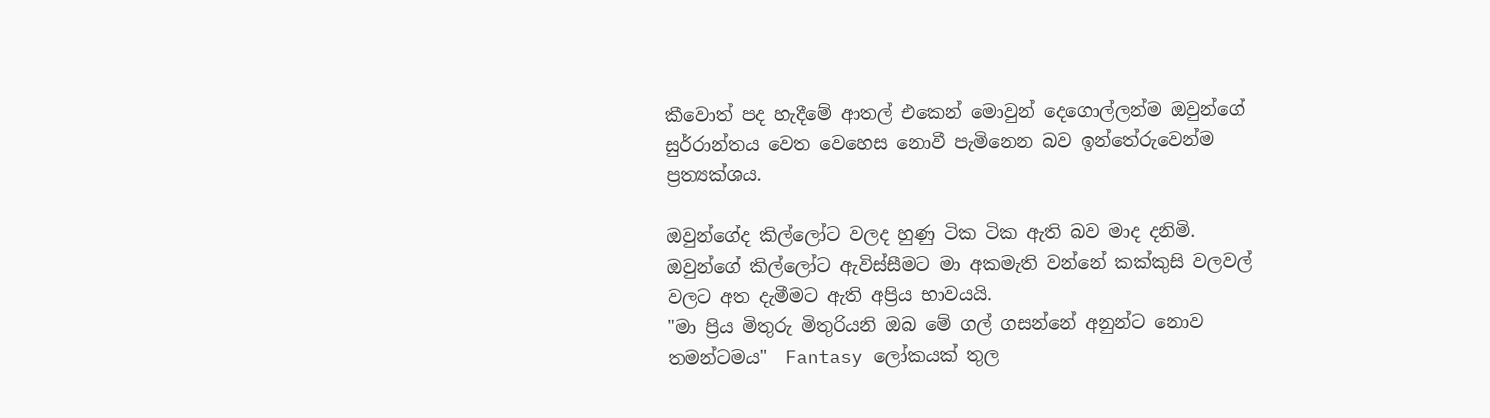කීවොත් පද හැදීමේ ආතල් එකෙන් මොවුන් දෙගොල්ලන්ම ඔවුන්ගේ සුර්‍රාන්තය වෙත වෙහෙස නොවී පැමිනෙන බව ඉන්තේරුවෙන්ම ප්‍රත්‍යක්ශය.

ඔවුන්ගේද කිල්ලෝට වලද හුණු ටික ටික ඇති බව මාද දනිමි. ඔවුන්ගේ කිල්ලෝට ඇවිස්සීමට මා අකමැති වන්නේ කක්කුසි වලවල් වලට අත දැමීමට ඇති අප්‍රිය භාවයයි.
"මා ප්‍රිය මිතුරු මිතුරියනි ඔබ මේ ගල් ගසන්නේ අනුන්ට නොව තමන්ටමය"  Fantasy ලෝකයක් තුල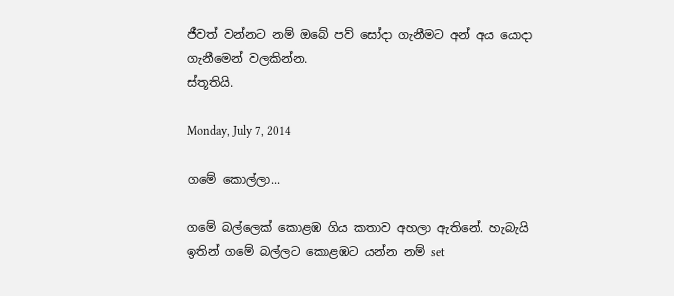ජීවත් වන්නට නම් ඔබේ පව් සෝදා ගැනීමට අන් අය යොදා ගැනීමෙන් වලකින්න.
ස්තූතියි.

Monday, July 7, 2014

ගමේ කොල්ලා...

ගමේ බල්ලෙක් කොළඹ ගිය කතාව අහලා ඇතිනේ. හැබැයි ඉතින් ගමේ බල්ලට කොළඹට ‍යන්න නම් set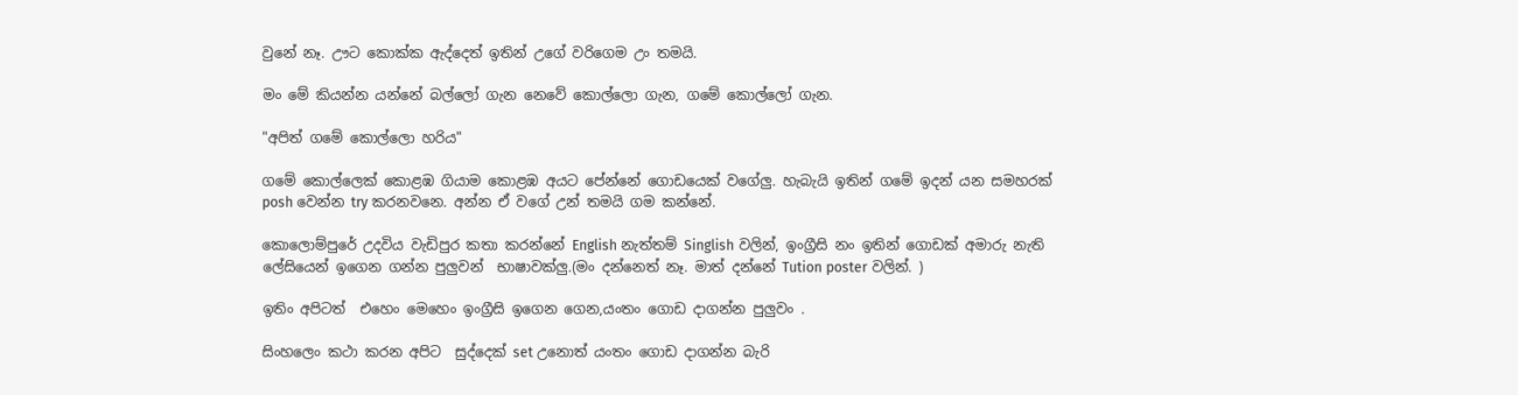වුනේ නෑ. ඌට කොක්ක ඇද්දෙත් ඉතින් උගේ වරිගෙම උං තමයි.

මං මේ කියන්න යන්නේ බල්ලෝ ගැන නෙවේ කොල්ලො ගැන, ගමේ කොල්ලෝ ගැන.

"අපිත් ගමේ කොල්ලො හරිය"

ගමේ කොල්ලෙක් කොළඹ ගියාම කොළඹ අයට පේන්නේ ගොඩයෙක් වගේලු. හැබැයි ඉතින් ගමේ ඉදන් යන සමහරක් posh වෙන්න try කරනවනෙ. අන්න ඒ වගේ උන් තමයි ගම කන්නේ.

කොලොම්පුරේ උදවිය වැඩිපුර කතා කරන්නේ English නැත්තම් Singlish වලින්, ඉංග්‍රීසි නං ඉතින් ගොඩක් අමාරු නැති ලේසියෙන් ඉගෙන ගන්න පුලුවන්  භාෂාවක්ලු.(මං දන්නෙත් නෑ. මාත් දන්නේ Tution poster වලින්. )

ඉතිං අපිටත්  එහෙං මෙහෙං ඉංග්‍රීසි ඉගෙන ගෙන,යංතං ගොඩ දාගන්න පුලුවං .

සිංහලෙං කථා කරන අපිට  සුද්දෙක් set උනොත් යංතං ගොඩ දාගන්න බැරි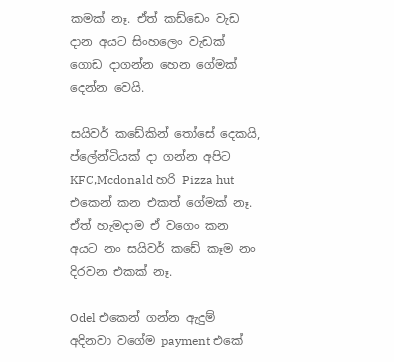කමක් නෑ. ඒත් කඩ්ඩෙං වැඩ දාන අයට සිංහලෙං වැඩක් ගොඩ දාගන්න හෙන ගේමක් දෙන්න වෙයි.

සයිවර් කඩේකින් තෝසේ දෙකයි, ප්ලේන්ටියක් දා ගන්න අපිට KFC,Mcdonald හරි Pizza hut එකෙන් කන එකත් ගේමක් නෑ. ඒත් හැමදාම ඒ වගෙං කන අයට නං සයිවර් කඩේ කෑම නං දිරවන එකක් නෑ.

Odel එකෙන් ගන්න ඇදුම් අදිනවා වගේම payment එකේ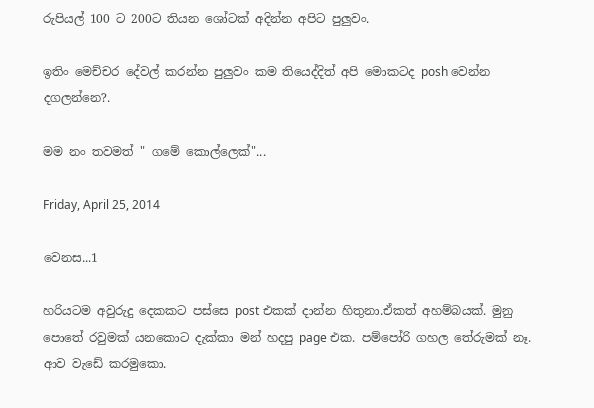රුපියල් 100 ට 200ට තියන ශෝටක් අදින්න අපිට පුලුවං.

ඉතිං මෙච්චර දේවල් කරන්න පුලුවං කම තියෙද්දිත් අපි මොකටද posh වෙන්න දගලන්නෙ?.

මම නං තවමත් " ගමේ කොල්ලෙක්"...

Friday, April 25, 2014

වෙනස...1

හරියටම අවුරුදු දෙකකට පස්සෙ post එකක් දාන්න හිතුනා.ඒකත් අහම්බයක්. මුනු පොතේ රවුමක් යනකොට දැක්කා මන් හදපු page එක. පම්පෝරි ගහල තේරුමක් නෑ. ආව වැඩේ කරමුකො.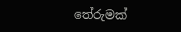තේරුමක්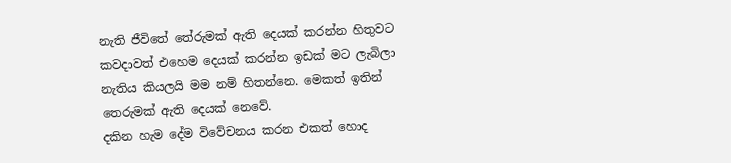නැති ජීවිතේ තේරුමක් ඇති දෙයක් කරන්න හිතුවට කවදාවත් එහෙම දෙයක් කරන්න ඉඩක් මට ලැබිලා නැතිය කියලයි මම නම් හිතන්නෙ. මෙකත් ඉතින් තෙරුමක් ඇති දෙයක් නෙවේ.
දකින හැම දේම විවේචනය කරන එකත් හොද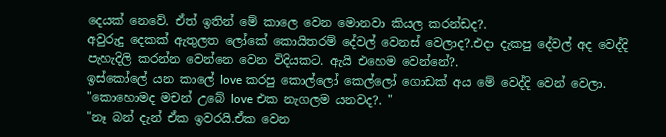දෙයක් නෙවේ. ඒත් ඉතින් මේ කාලෙ වෙන මොනවා කියල ක‍රන්ඩද?.
අවුරුදු දෙකක් ඇතුලත ලෝකේ කොයිතරම් දේවල් වෙනස් වෙලාද?.එදා දැකපු දේවල් අද වෙද්දි පැහැදිලි කරන්න වෙන්නෙ වෙන විදියකට. ඇයි එහෙම වෙන්නේ?.
ඉස්කෝලේ යන කාලේ love කරපු කොල්ලෝ කෙල්ලෝ ගොඩක් අය මේ වෙද්දි වෙන් වෙලා.
"කොහොමද මචන් උබේ love එක නැගලම යනවද?. "
"නෑ බන් දැන් ඒක ඉවරයි.ඒක වෙන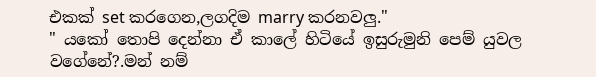එකක් set කරගෙන,ලගදිම marry කරනවලු."
" යකෝ තොපි දෙන්නා ඒ කාලේ හිටියේ ඉසුරුමුනි පෙම් යුවල වගේනේ?.මන් නම්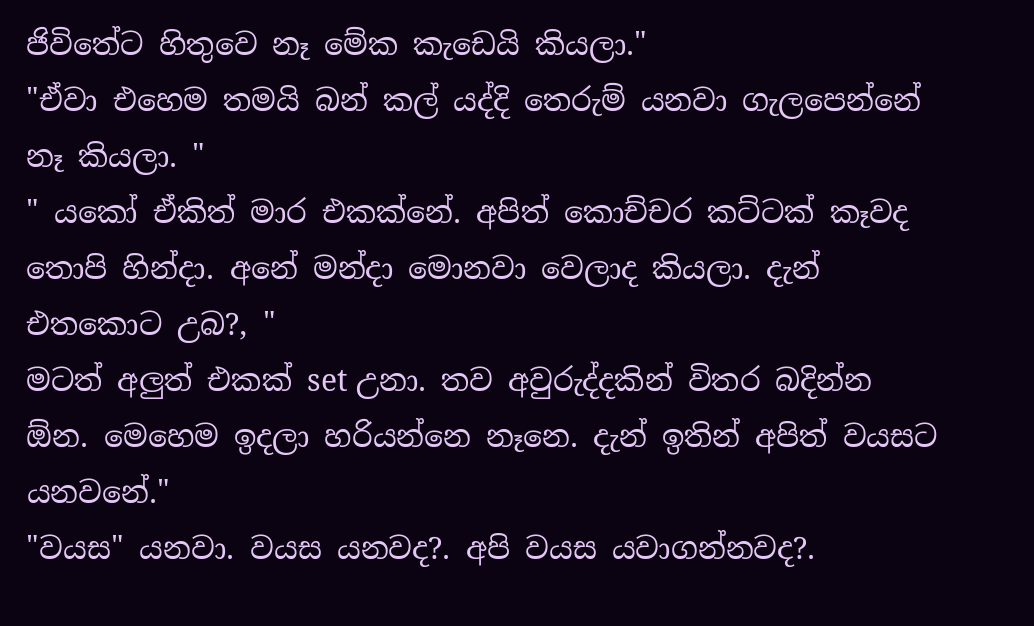ජිවිතේට හිතුවෙ නෑ මේක කැඩෙයි කියලා."
"ඒවා එහෙම තමයි බන් කල් යද්දි තෙරුම් යනවා ගැලපෙන්නේ නෑ කියලා. "
" යකෝ ඒකිත් මාර එකක්නේ. අපිත් කොච්චර කට්ටක් කෑවද තොපි හින්දා. අනේ මන්දා මොනවා වෙලාද කියලා. දැන් එතකොට උබ?, "
මටත් අලුත් එකක් set උනා. තව අවුරුද්දකින් විතර බදින්න ඕන. මෙහෙම ඉදලා හරියන්නෙ නෑනෙ. දැන් ඉතින් අපිත් වයසට යනවනේ."
"වයස" යනවා. වයස යනවද?. අපි වයස යවාගන්නවද?.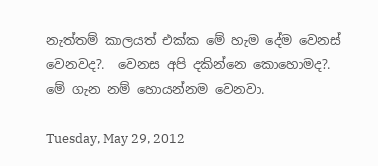නැත්තම් කාල‍යත් එක්ක මේ හැම දේම වෙනස් වෙනවද?.  වෙනස අපි දකින්නෙ කොහොමද?. මේ ගැන නම් හොයන්නම වෙනවා.

Tuesday, May 29, 2012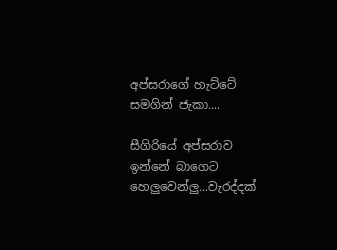අප්සරාගේ හැට්ටේ සමගින් ජැකා....

සීගිරියේ අප්සරාව ඉන්නේ බාගෙට හෙලුවෙන්ලු...වැරද්දක්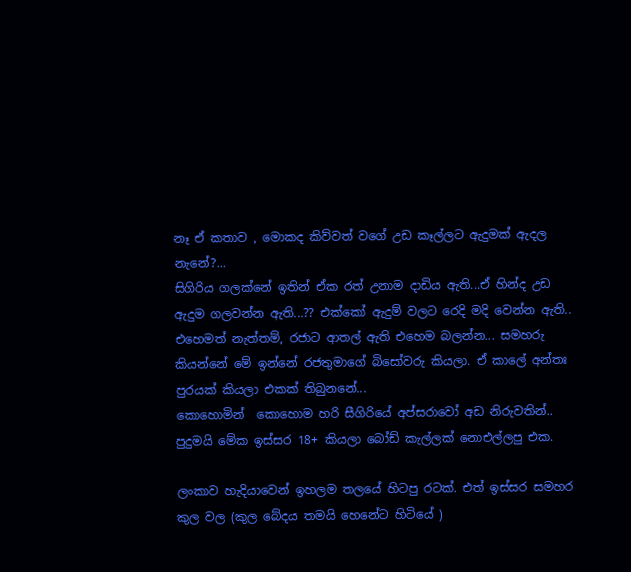නෑ ඒ කතාව , මොකද කිව්වත් වගේ උඩ කෑල්ලට ඇදුමක් ඇදල නැනේ?...
සිගිරිය ගලක්නේ ඉතින් ඒක රත් උනාම දාඩිය ඇති...ඒ හින්ද උඩ ඇදුම ගලවන්න ඇති...?? එක්කෝ ඇදුම් වලට රෙදි මදි වෙන්න ඇති.. එහෙමත් නැත්තම්, රජාට ආතල් ඇති එහෙම බලන්න... සමහරු කියන්නේ මේ ඉන්නේ රජතුමාගේ බිසෝවරු කියලා. ඒ කාලේ අන්තඃ පුරයක් කියලා එකක් තිබුනනේ...
කොහොමින්  කොහොම හරි සීගිරියේ අප්සරාවෝ අඩ නිරුවතින්..
පුදුමයි මේක ඉස්සර 18+ කියලා බෝඩ් කැල්ලක් නොඑල්ලපු එක.

ලංකාව හැදියාවෙන් ඉහලම තලයේ හිටපු රටක්. එත් ඉස්සර සමහර කුල වල (කුල බේදය තමයි හෙනේට හිටියේ )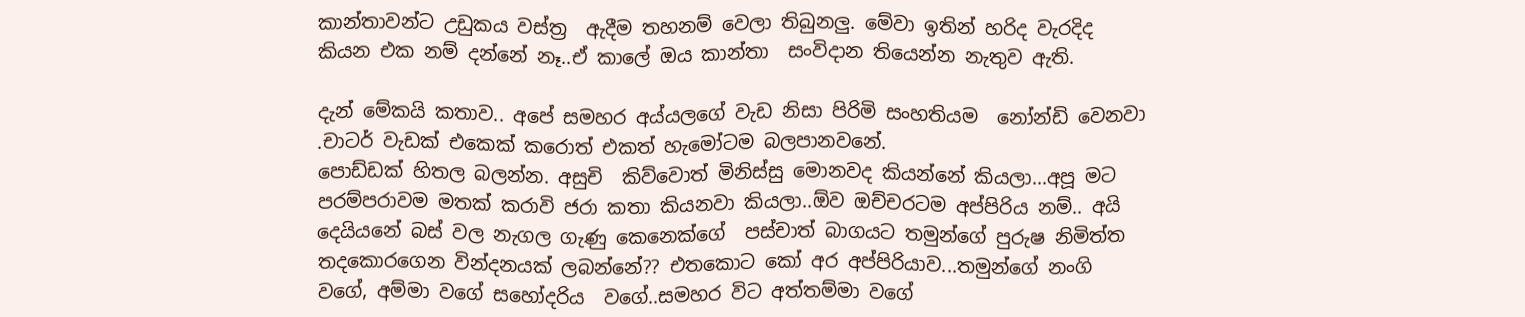කාන්තාවන්ට උඩුකය වස්ත්‍ර  ඇදීම තහනම් වෙලා තිබුනලු. මේවා ඉතින් හරිද වැරදිද කියන එක නම් දන්නේ නෑ..ඒ කාලේ ඔය කාන්තා  සංවිදාන තියෙන්න නැතුව ඇති.

දැන් මේකයි කතාව.. අපේ සමහර අය්යලගේ වැඩ නිසා පිරිමි සංහතියම  නෝන්ඩි වෙනවා .චාටර් වැඩක් එකෙක් කරොත් එකත් හැමෝටම බලපානවනේ.
පොඩ්ඩක් හිතල බලන්න. අසුචි  කිව්වොත් මිනිස්සු මොනවද කියන්නේ කියලා...අපූ මට පරම්පරාවම මතක් කරාවි ජරා කතා කියනවා කියලා..ඕව ඔච්චරටම අප්පිරිය නම්.. අයි දෙයියනේ බස් වල නැගල ගැණු කෙනෙක්ගේ  පස්චාත් බාගයට තමුන්ගේ පුරුෂ නිමිත්ත තදකොරගෙන වින්දනයක් ලබන්නේ?? එතකොට කෝ අර අප්පිරියාව...තමුන්ගේ නංගි වගේ, අම්මා වගේ සහෝදරිය  වගේ..සමහර විට අත්තම්මා වගේ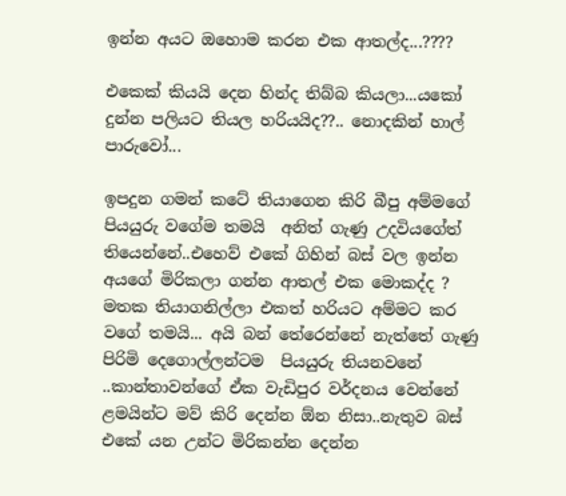ඉන්න අය‍ට ඔහොම කරන එක ආතල්ද...????

එකෙක් කියයි දෙන හින්ද තිබ්බ කියලා...යකෝ  දුන්න පලියට තියල හරියයිද??.. නොදකින් හාල් පාරුවෝ...

ඉපදුන ගමන් කටේ තියාගෙන කිරි බීපු අම්මගේ පියයුරු වගේම තමයි  අනිත් ගැණු උදවියගේත් තියෙන්නේ..එහෙව් එකේ ගිහින් බස් වල ඉන්න අයගේ මිරිකලා ගන්න ආතල් එක මොකද්ද ?
මතක තියාගනිල්ලා එකත් හරියට අම්මට කර වගේ තමයි... අයි බන් තේරෙන්නේ නැත්තේ ගැණු පිරිමි දෙගොල්ලන්ටම  පියයුරු තියනවනේ ..කාන්තාවන්ගේ ඒක වැඩිපුර වර්දනය වෙන්නේ ළමයින්ට මව් කිරි දෙන්න ඕන නිසා..නැතුව බස් එකේ යන උන්ට මිරිකන්න දෙන්න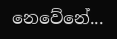නෙවේනේ...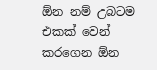ඕන නම් උබටම එකක් වෙන් කරගෙන ඕන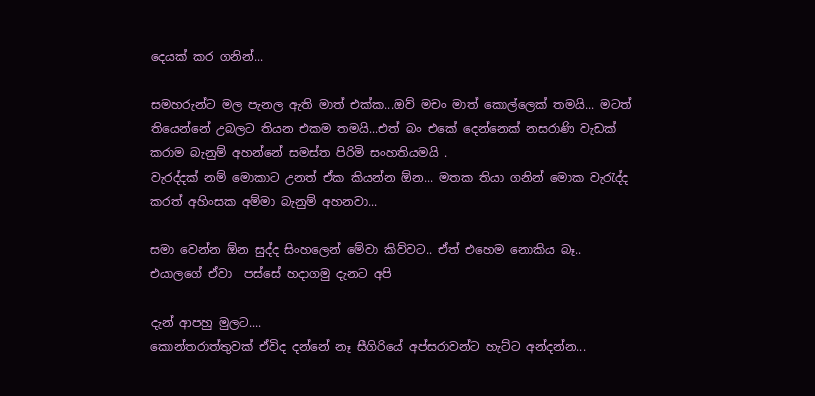දෙයක් කර ගනින්...

සමහරුන්ට මල පැනල ඇති මාත් එක්ක...ඔව් මචං මාත් කොල්ලෙක් තමයි... මටත් තියෙන්නේ උබලට තියන එකම තමයි...එත් බං එකේ දෙන්නෙක් නසරාණි වැඩක් කරාම බැනුම් අහන්නේ සමස්ත පිරිමි සංහතියමයි .
වැරද්දක් නම් මොකාට උනත් ඒක කියන්න ඕන... මතක තියා ගනින් මොක වැරැද්ද කරත් අහිංසක අම්මා බැනුම් අහනවා...

සමා වෙන්න ඕන සුද්ද සිංහලෙන් මේවා කිව්වට.. ඒත් එහෙම නොකිය බෑ.. එයාලගේ ඒවා  පස්සේ හදාගමු දැනට අපි

දැන් ආපහු මුලට....
කොන්තරාත්තුවක් ඒවිද දන්නේ නෑ සීගිරියේ අප්සරාවන්ට හැට්ට අන්දන්න...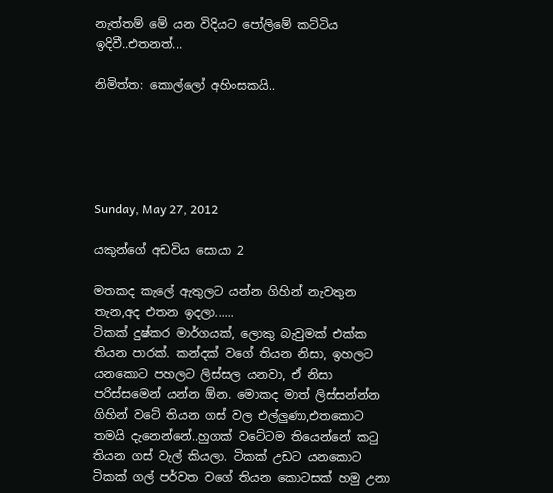නැත්තම් මේ යන විදියට පෝලිමේ කට්ටිය ඉදිවී..එතනත්...

නිමිත්ත: කොල්ලෝ අහිංසකයි..





Sunday, May 27, 2012

යකුන්ගේ අඩවිය සොයා 2

මතකද කැලේ ඇතුලට යන්න ගිහින් නැවතුන තැන,අද එතන ඉදලා......
ටිකක් දුෂ්කර මාර්ගයක්, ලොකු බැවුමක් එක්ක තියන පාරක්. කන්දක් වගේ තියන නිසා, ඉහලට යනකොට පහලට ලිස්සල යනවා, ඒ නිසා පරිස්සමෙන් යන්න ඕන. මොකද මාත් ලිස්සන්න්න ගිහින් වටේ තියන ගස් වල එල්ලුණා,එතකොට තමයි දැනෙන්නේ..හුගක් වටේටම තියෙන්නේ කටු තියන ගස් වැල් කියලා. ටිකක් උඩට යනකොට ටිකක් ගල් පර්වත වගේ තියන කොටසක් හමු උනා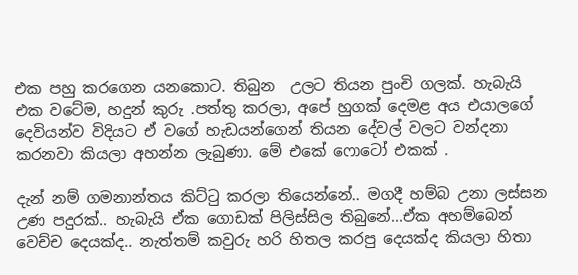එක පහු කරගෙන යනකොට. තිබුන  උලට තියන පුංචි ගලක්. හැබැයි එක වටේම, හදුන් කුරු .පත්තු කරලා, අපේ හුගක් දෙමළ අය එයාලගේ දෙවියන්ව විදියට ඒ වගේ හැඩයන්ගෙන් තියන දේවල් වලට වන්දනා කරනවා කියලා අහන්න ලැබුණා. මේ එකේ ෆොටෝ එකක් .

දැන් නම් ගමනාන්තය කිට්ටු කරලා තියෙන්නේ.. මගදී හම්බ උනා ලස්සන උණ පදුරක්.. හැබැයි ඒක ගොඩක් පිලිස්සිල තිබුනේ...ඒක අහම්බෙන්  වෙච්ච දෙයක්ද.. නැත්තම් කවුරු හරි හිතල කරපු දෙයක්ද කියලා හිතා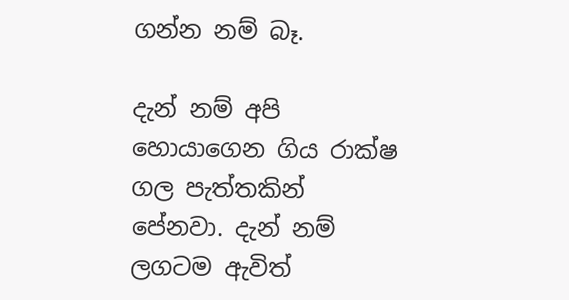ගන්න නම් බෑ.

දැන් නම් අපි හොයාගෙන ගිය රාක්ෂ ගල පැත්තකින් පේනවා. දැන් නම් ලගටම ඇවිත්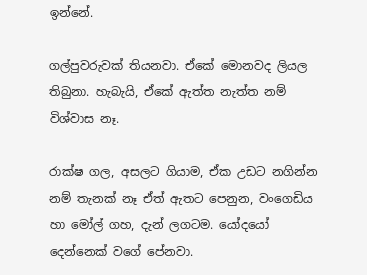ඉන්නේ.

ගල්පුවරුවක් තියනවා. ඒකේ මොනවද ලියල තිබුනා. හැබැයි, ඒකේ ඇත්ත නැත්ත නම් විශ්වාස නෑ.

රාක්ෂ ගල, අසලට ගියාම, ඒක උඩට නගින්න නම් තැනක් නෑ ඒත් ඇතට පෙනුන, වංගෙඩිය හා මෝල් ගහ, දැන් ලගටම. යෝදයෝ දෙන්නෙක් වගේ පේනවා.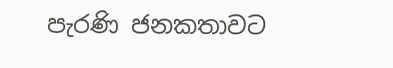පැරණි ජනකතාවට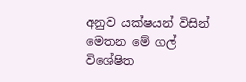අනුව යක්ෂයන් විසින් මෙතන මේ ගල් විශේෂිත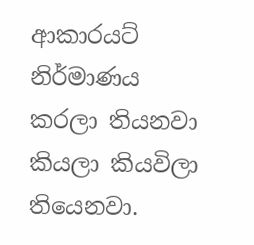ආකාරයට් නිර්මාණය කරලා තියනවා කියලා කියවිලා තියෙනවා.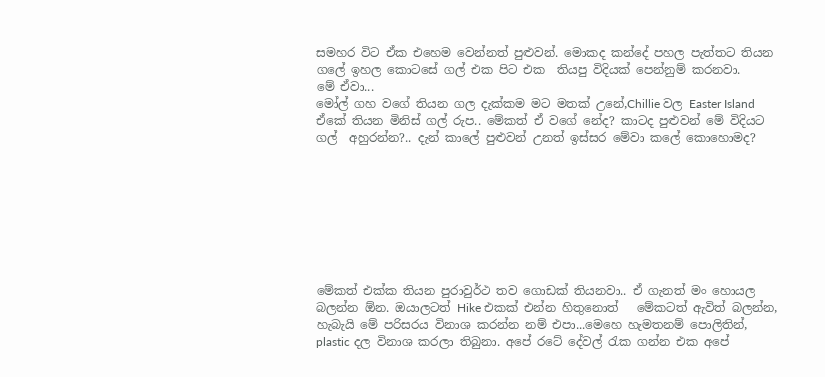සමහර විට ඒක එහෙම වෙන්නත් පුළුවන්. මොකද කන්දේ පහල පැත්තට තියන ගලේ ඉහල කොටසේ ගල් එක පිට එක  තියපු විදියක් පෙන්නුම් කරනවා.
මේ ඒවා...
මෝල් ගහ වගේ තියන ගල දැක්කම මට මතක් උනේ,Chillie වල Easter Island ඒකේ තියන මිනිස් ගල් රුප.. මේකත් ඒ වගේ නේද? කාටද පුළුවන් මේ විදියට ගල්  අහුරන්න?.. දැන් කාලේ පුළුවන් උනත් ඉස්සර මේවා කලේ කොහොමද?








මේකත් එක්ක තියන පුරාවුර්ථ තව ගොඩක් තියනවා.. ඒ ගැනත් මං හොයල බලන්න ඕන. ඔයාලටත් Hike එකක් එන්න හිතුනොත්   මේකටත් ඇවිත් බලන්න, හැබැයි මේ පරිසරය විනාශ කරන්න නම් එපා...මෙහෙ හැමතනම් පොලිතින්, plastic දල විනාශ කරලා තිබුනා. අපේ රටේ දේවල් රැක ගන්න එක අපේ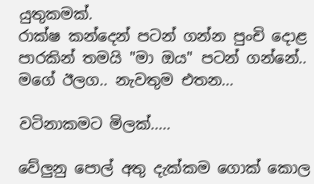යුතුකමක්.
රාක්ෂ කන්දෙන් පටන් ගන්න පුංචි දොළ පාරකින් තමයි "මා ඔය" පටන් ගන්නේ..
මගේ ඊලග.. නැවතුම එතන...

වටිනාකමට මිලක්.....

වේලුනු පොල් අතු දැක්කම ගොක් කොල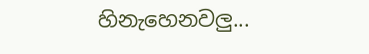හිනැහෙනවලු...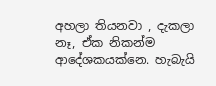අහලා තියනවා , දැකලා නෑ, ඒක නිකන්ම ආදේශකයක්නෙ. හැබැයි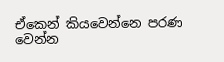ඒකෙන් කියවෙන්නෙ පරණ වෙන්න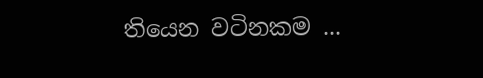තියෙන වටිනකම ...